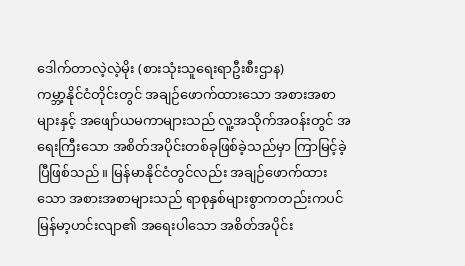ဒေါက်တာလဲ့လဲ့မိုး (စားသုံးသူရေးရာဦးစီးဌာန)
ကမ္ဘာ့နိုင်ငံတိုင်းတွင် အချဉ်ဖောက်ထားသော အစားအစာများနှင့် အဖျော်ယမကာများသည် လူ့အသိုက်အဝန်းတွင် အရေးကြီးသော အစိတ်အပိုင်းတစ်ခုဖြစ်ခဲ့သည်မှာ ကြာမြင့်ခဲ့ပြီဖြစ်သည်။ မြန်မာနိုင်ငံတွင်လည်း အချဉ်ဖောက်ထားသော အစားအစာများသည် ရာစုနှစ်များစွာကတည်းကပင် မြန်မာ့ဟင်းလျာ၏ အရေးပါသော အစိတ်အပိုင်း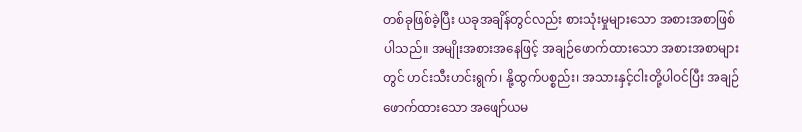တစ်ခုဖြစ်ခဲ့ပြီး ယခုအချိန်တွင်လည်း စားသုံးမှုများသော အစားအစာဖြစ်ပါသည်။ အမျိုးအစားအနေဖြင့် အချဉ်ဖောက်ထားသော အစားအစာများတွင် ဟင်းသီးဟင်းရွက်၊ နို့ထွက်ပစ္စည်း၊ အသားနှင့်ငါးတို့ပါဝင်ပြီး အချဉ်ဖောက်ထားသော အဖျော်ယမ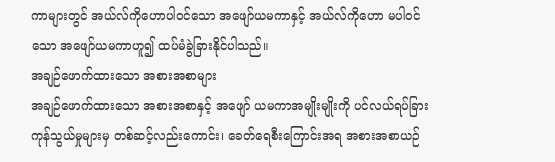ကာများတွင် အယ်လ်ကိုဟောပါဝင်သော အဖျော်ယမကာနှင့် အယ်လ်ကိုဟော မပါဝင်သော အဖျော်ယမကာဟူ၍ ထပ်မံခွဲခြားနိုင်ပါသည်။
အချဉ်ဖောက်ထားသော အစားအစာများ
အချဉ်ဖောက်ထားသော အစားအစာနှင့် အဖျော် ယမကာအမျိုးမျိုးကို ပင်လယ်ရပ်ခြား ကုန်သွယ်မှုများမှ တစ်ဆင့်လည်းကောင်း၊ ခေတ်ရေစီးကြောင်းအရ အစားအစာယဉ်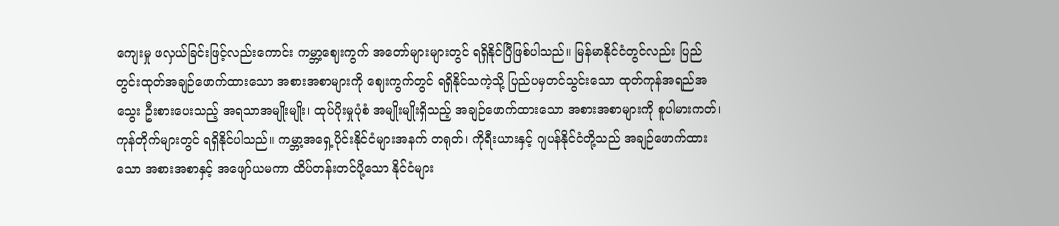ကျေးမှု ဖလှယ်ခြင်းဖြင့်လည်းကောင်း ကမ္ဘာ့ဈေးကွက် အတော်များများတွင် ရရှိနိုင်ပြီဖြစ်ပါသည်။ မြန်မာနိုင်ငံတွင်လည်း ပြည်တွင်းထုတ်အချဉ်ဖောက်ထားသော အစားအစာများကို ဈေးကွက်တွင် ရရှိနိုင်သကဲ့သို့ ပြည်ပမှတင်သွင်းသော ထုတ်ကုန်အရည်အသွေး ဦးစားပေးသည့် အရသာအမျိုးမျိုး၊ ထုပ်ပိုးမှုပုံစံ အမျိုးမျိုးရှိသည့် အချဉ်ဖောက်ထားသော အစားအစာများကို စူပါမားကတ်၊ ကုန်တိုက်များတွင် ရရှိနိုင်ပါသည်။ ကမ္ဘာ့အရှေ့ပိုင်းနိုင်ငံများအနက် တရုတ်၊ ကိုရီးယားနှင့် ဂျပန်နိုင်ငံတို့သည် အချဉ်ဖောက်ထားသော အစားအစာနှင့် အဖျော်ယမကာ ထိပ်တန်းတင်ပို့သော နိုင်ငံများ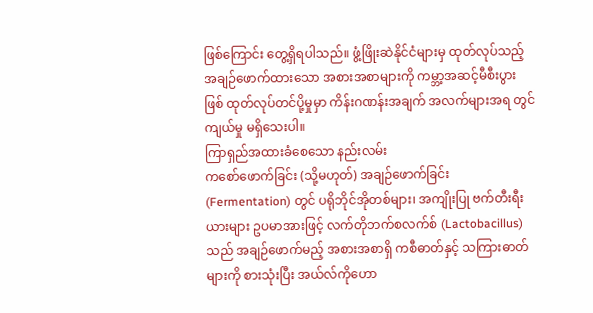ဖြစ်ကြောင်း တွေ့ရှိရပါသည်။ ဖွံ့ဖြိုးဆဲနိုင်ငံများမှ ထုတ်လုပ်သည့် အချဉ်ဖောက်ထားသော အစားအစာများကို ကမ္ဘာ့အဆင့်မီစီးပွားဖြစ် ထုတ်လုပ်တင်ပို့မှုမှာ ကိန်းဂဏန်းအချက် အလက်များအရ တွင်ကျယ်မှု မရှိသေးပါ။
ကြာရှည်အထားခံစေသော နည်းလမ်း
ကစော်ဖောက်ခြင်း (သို့မဟုတ်) အချဉ်ဖောက်ခြင်း (Fermentation) တွင် ပရိုဘိုင်အိုတစ်များ၊ အကျိုးပြု ဗက်တီးရီးယားများ ဥပမာအားဖြင့် လက်တိုဘက်စလက်စ် (Lactobacillus) သည် အချဉ်ဖောက်မည့် အစားအစာရှိ ကစီဓာတ်နှင့် သကြားဓာတ်များကို စားသုံးပြီး အယ်လ်ကိုဟော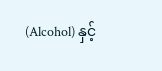(Alcohol) နှင့်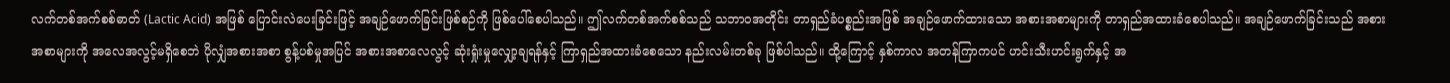လက်တစ်အက်စစ်ဓာတ် (Lactic Acid) အဖြစ် ပြောင်းလဲပေးခြင်းဖြင့် အချဉ်ဖောက်ခြင်းဖြစ်စဉ်ကို ဖြစ်ပေါ်စေပါသည်။ ဤလက်တစ်အက်စစ်သည် သဘာဝအတိုင်း တာရှည်ခံပစ္စည်းအဖြစ် အချဉ်ဖောက်ထားသော အစားအစာများကို တာရှည်အထားခံစေပါသည်။ အချဉ်ဖောက်ခြင်းသည် အစားအစာများကို အလေအလွင့်မရှိစေဘဲ ပိုလျှံအစားအစာ စွန့်ပစ်မှုအပြင် အစားအစာလေလွင့် ဆုံးရှုံးမှုလျှော့ချရန်နှင့် ကြာရှည်အထားခံစေသော နည်းလမ်းတစ်ခု ဖြစ်ပါသည်။ ထို့ကြောင့် နှစ်ကာလ အတန်ကြာကပင် ဟင်းသီးဟင်းရွက်နှင့် အ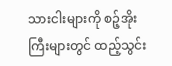သားငါးများကို စဉ့်အိုးကြီးများတွင် ထည့်သွင်း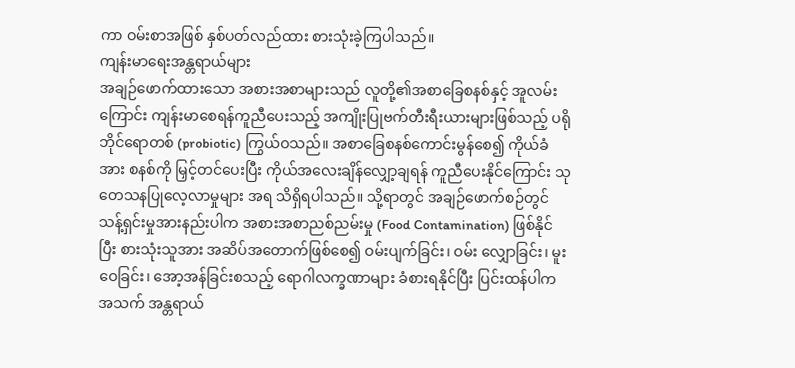ကာ ဝမ်းစာအဖြစ် နှစ်ပတ်လည်ထား စားသုံးခဲ့ကြပါသည်။
ကျန်းမာရေးအန္တရာယ်များ
အချဉ်ဖောက်ထားသော အစားအစာများသည် လူတို့၏အစာခြေစနစ်နှင့် အူလမ်းကြောင်း ကျန်းမာစေရန်ကူညီပေးသည့် အကျိုးပြုဗက်တီးရီးယားများဖြစ်သည့် ပရိုဘိုင်ရောတစ် (probiotic) ကြွယ်ဝသည်။ အစာခြေစနစ်ကောင်းမွန်စေ၍ ကိုယ်ခံအား စနစ်ကို မြှင့်တင်ပေးပြီး ကိုယ်အလေးချိန်လျှော့ချရန် ကူညီပေးနိုင်ကြောင်း သုတေသနပြုလေ့လာမှုများ အရ သိရှိရပါသည်။ သို့ရာတွင် အချဉ်ဖောက်စဉ်တွင် သန့်ရှင်းမှုအားနည်းပါက အစားအစာညစ်ညမ်းမှု (Food Contamination) ဖြစ်နိုင်ပြီး စားသုံးသူအား အဆိပ်အတောက်ဖြစ်စေ၍ ဝမ်းပျက်ခြင်း၊ ဝမ်း လျှောခြင်း၊ မူးဝေခြင်း၊ အော့အန်ခြင်းစသည့် ရောဂါလက္ခဏာများ ခံစားရနိုင်ပြီး ပြင်းထန်ပါက အသက် အန္တရာယ်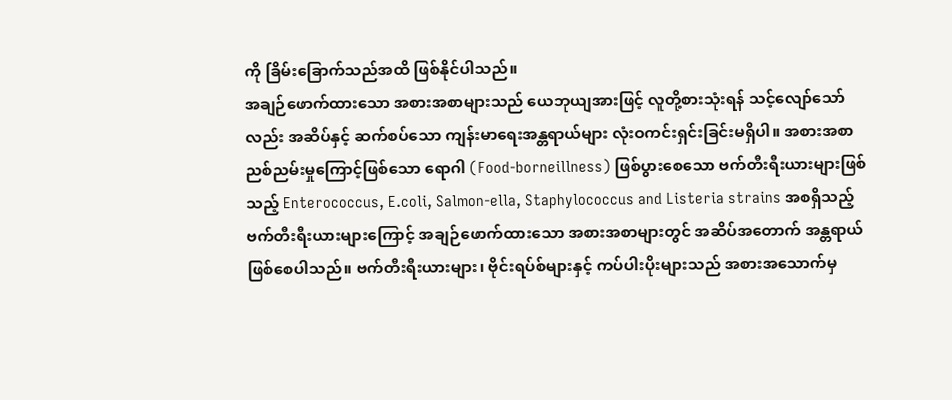ကို ခြိမ်းခြောက်သည်အထိ ဖြစ်နိုင်ပါသည်။
အချဉ်ဖောက်ထားသော အစားအစာများသည် ယေဘုယျအားဖြင့် လူတို့စားသုံးရန် သင့်လျော်သော်လည်း အဆိပ်နှင့် ဆက်စပ်သော ကျန်းမာရေးအန္တရာယ်များ လုံးဝကင်းရှင်းခြင်းမရှိပါ။ အစားအစာ ညစ်ညမ်းမှုကြောင့်ဖြစ်သော ရောဂါ (Food-borneillness) ဖြစ်ပွားစေသော ဗက်တီးရီးယားများဖြစ်သည့် Enterococcus, E.coli, Salmon-ella, Staphylococcus and Listeria strains အစရှိသည့် ဗက်တီးရီးယားများကြောင့် အချဉ်ဖောက်ထားသော အစားအစာများတွင် အဆိပ်အတောက် အန္တရာယ်ဖြစ်စေပါသည်။ ဗက်တီးရီးယားများ၊ ဗိုင်းရပ်စ်များနှင့် ကပ်ပါးပိုးများသည် အစားအသောက်မှ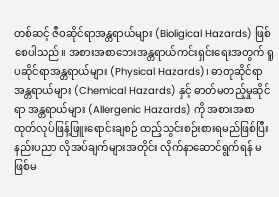တစ်ဆင့် ဇီဝဆိုင်ရာအန္တရာယ်များ (Bioligical Hazards) ဖြစ်စေပါသည်။ အစားအစာဘေးအန္တရာယ်ကင်းရှင်းရေးအတွက် ရူပဆိုင်ရာအန္တရာယ်များ (Physical Hazards)၊ ဓာတုဆိုင်ရာ အန္တရာယ်များ (Chemical Hazards) နှင့် ဓာတ်မတည့်မှုဆိုင်ရာ အန္တရာယ်များ (Allergenic Hazards) ကို အစားအစာ ထုတ်လုပ်ဖြန့်ဖြူးရောင်းချစဉ် ထည့်သွင်းစဉ်းစားရမည်ဖြစ်ပြီး နည်းပညာ လိုအပ်ချက်များအတိုင်း လိုက်နာဆောင်ရွက်ရန် မဖြစ်မ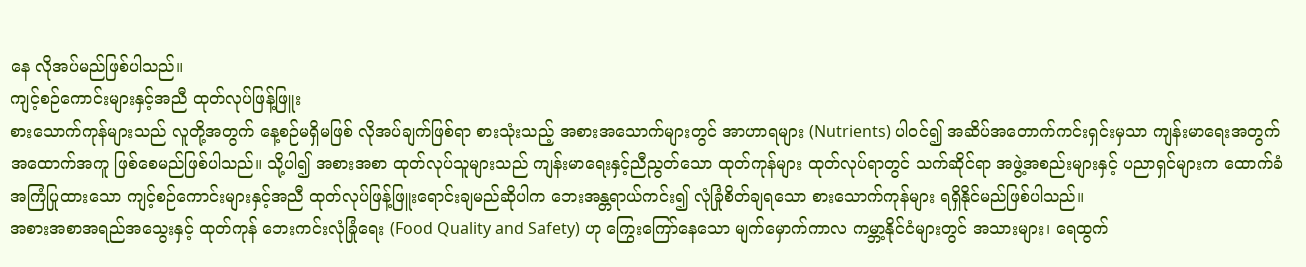နေ လိုအပ်မည်ဖြစ်ပါသည်။
ကျင့်စဉ်ကောင်းများနှင့်အညီ ထုတ်လုပ်ဖြန့်ဖြူး
စားသောက်ကုန်များသည် လူတို့အတွက် နေ့စဉ်မရှိမဖြစ် လိုအပ်ချက်ဖြစ်ရာ စားသုံးသည့် အစားအသောက်များတွင် အာဟာရများ (Nutrients) ပါဝင်၍ အဆိပ်အတောက်ကင်းရှင်းမှသာ ကျန်းမာရေးအတွက် အထောက်အကူ ဖြစ်စေမည်ဖြစ်ပါသည်။ သို့ပါ၍ အစားအစာ ထုတ်လုပ်သူများသည် ကျန်းမာရေးနှင့်ညီညွတ်သော ထုတ်ကုန်များ ထုတ်လုပ်ရာတွင် သက်ဆိုင်ရာ အဖွဲ့အစည်းများနှင့် ပညာရှင်များက ထောက်ခံအကြံပြုထားသော ကျင့်စဉ်ကောင်းများနှင့်အညီ ထုတ်လုပ်ဖြန့်ဖြူးရောင်းချမည်ဆိုပါက ဘေးအန္တရာယ်ကင်း၍ လုံခြုံစိတ်ချရသော စားသောက်ကုန်များ ရရှိနိုင်မည်ဖြစ်ပါသည်။
အစားအစာအရည်အသွေးနှင့် ထုတ်ကုန် ဘေးကင်းလုံခြုံရေး (Food Quality and Safety) ဟု ကြွေးကြော်နေသော မျက်မှောက်ကာလ ကမ္ဘာ့နိုင်ငံများတွင် အသားများ၊ ရေထွက်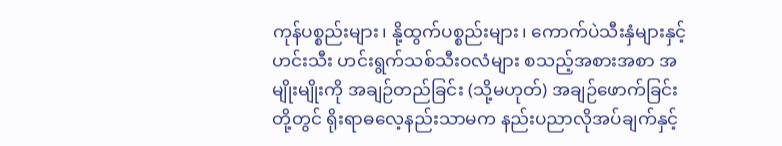ကုန်ပစ္စည်းများ၊ နို့ထွက်ပစ္စည်းများ၊ ကောက်ပဲသီးနှံများနှင့် ဟင်းသီး ဟင်းရွက်သစ်သီးဝလံများ စသည့်အစားအစာ အမျိုးမျိုးကို အချဉ်တည်ခြင်း (သို့မဟုတ်) အချဉ်ဖောက်ခြင်းတို့တွင် ရိုးရာဓလေ့နည်းသာမက နည်းပညာလိုအပ်ချက်နှင့်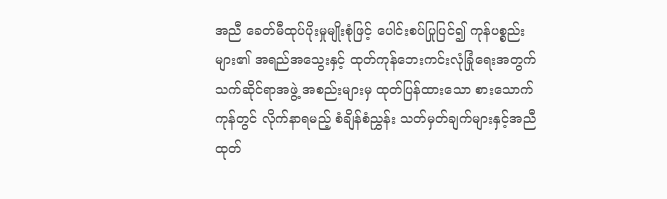အညီ ခေတ်မီထုပ်ပိုးမှုမျိုးစုံဖြင့် ပေါင်းစပ်ပြုပြင်၍ ကုန်ပစ္စည်းများ၏ အရည်အသွေးနှင့် ထုတ်ကုန်ဘေးကင်းလုံခြုံရေးအတွက် သက်ဆိုင်ရာအဖွဲ့ အစည်းများမှ ထုတ်ပြန်ထားသော စားသောက်ကုန်တွင် လိုက်နာရမည့် စံချိန်စံညွှန်း သတ်မှတ်ချက်များနှင့်အညီ ထုတ်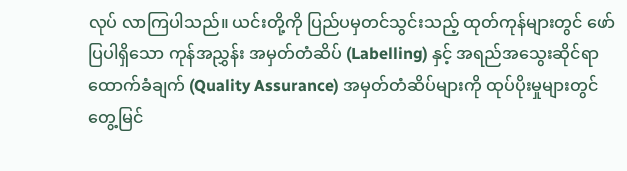လုပ် လာကြပါသည်။ ယင်းတို့ကို ပြည်ပမှတင်သွင်းသည့် ထုတ်ကုန်များတွင် ဖော်ပြပါရှိသော ကုန်အညွှန်း အမှတ်တံဆိပ် (Labelling) နှင့် အရည်အသွေးဆိုင်ရာ ထောက်ခံချက် (Quality Assurance) အမှတ်တံဆိပ်များကို ထုပ်ပိုးမှုများတွင် တွေ့မြင်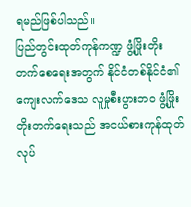ရမည်ဖြစ်ပါသည်။
ပြည်တွင်းထုတ်ကုန်ကဏ္ဍ ဖွံ့ဖြိုးတိုးတက်စေရေးအတွက် နိုင်ငံတစ်နိုင်ငံ၏ ကျေးလက်ဒေသ လူမှုစီးပွားဘဝ ဖွံ့ဖြိုးတိုးတက်ရေးသည် အငယ်စားကုန်ထုတ်လုပ်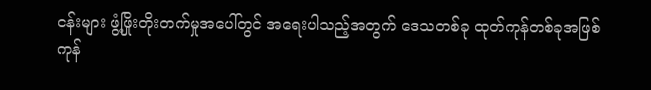ငန်းများ ဖွံ့ဖြိုးတိုးတက်မှုအပေါ်တွင် အရေးပါသည့်အတွက် ဒေသတစ်ခု ထုတ်ကုန်တစ်ခုအဖြစ် ကုန်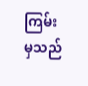ကြမ်းမှသည်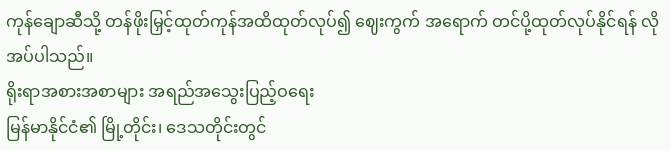ကုန်ချောဆီသို့ တန်ဖိုးမြှင့်ထုတ်ကုန်အထိထုတ်လုပ်၍ ဈေးကွက် အရောက် တင်ပို့ထုတ်လုပ်နိုင်ရန် လိုအပ်ပါသည်။
ရိုးရာအစားအစာများ အရည်အသွေးပြည့်ဝရေး
မြန်မာနိုင်ငံ၏ မြို့တိုင်း၊ ဒေသတိုင်းတွင်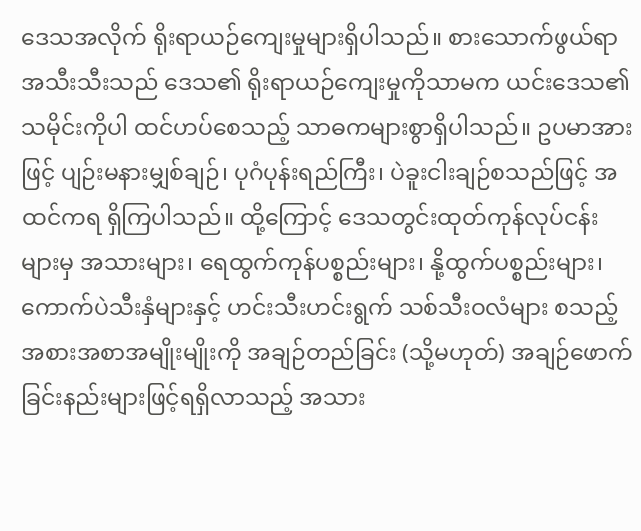ဒေသအလိုက် ရိုးရာယဉ်ကျေးမှုများရှိပါသည်။ စားသောက်ဖွယ်ရာ အသီးသီးသည် ဒေသ၏ ရိုးရာယဉ်ကျေးမှုကိုသာမက ယင်းဒေသ၏ သမိုင်းကိုပါ ထင်ဟပ်စေသည့် သာဓကများစွာရှိပါသည်။ ဥပမာအားဖြင့် ပျဉ်းမနားမျှစ်ချဉ်၊ ပုဂံပုန်းရည်ကြီး၊ ပဲခူးငါးချဉ်စသည်ဖြင့် အထင်ကရ ရှိကြပါသည်။ ထို့ကြောင့် ဒေသတွင်းထုတ်ကုန်လုပ်ငန်းများမှ အသားများ၊ ရေထွက်ကုန်ပစ္စည်းများ၊ နို့ထွက်ပစ္စည်းများ၊ ကောက်ပဲသီးနှံများနှင့် ဟင်းသီးဟင်းရွက် သစ်သီးဝလံများ စသည့်အစားအစာအမျိုးမျိုးကို အချဉ်တည်ခြင်း (သို့မဟုတ်) အချဉ်ဖောက်ခြင်းနည်းများဖြင့်ရရှိလာသည့် အသား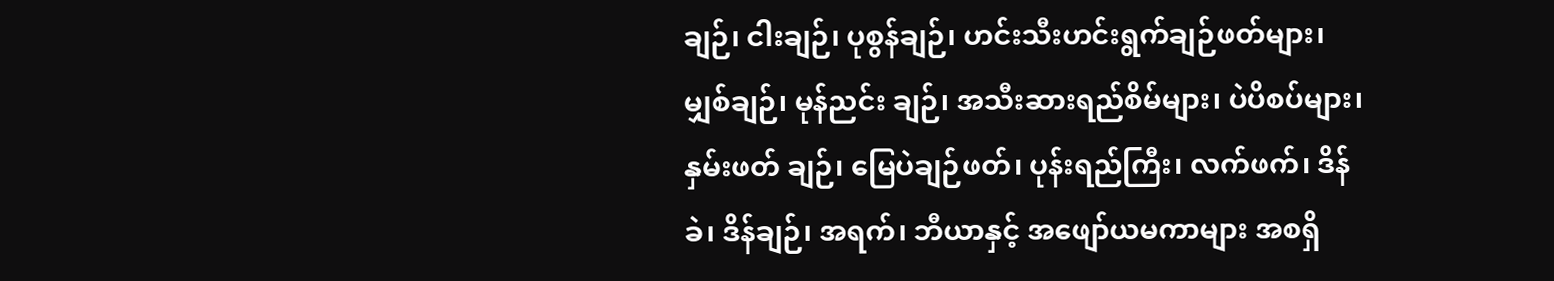ချဉ်၊ ငါးချဉ်၊ ပုစွန်ချဉ်၊ ဟင်းသီးဟင်းရွက်ချဉ်ဖတ်များ၊ မျှစ်ချဉ်၊ မုန်ညင်း ချဉ်၊ အသီးဆားရည်စိမ်များ၊ ပဲပိစပ်များ၊ နှမ်းဖတ် ချဉ်၊ မြေပဲချဉ်ဖတ်၊ ပုန်းရည်ကြီး၊ လက်ဖက်၊ ဒိန်ခဲ၊ ဒိန်ချဉ်၊ အရက်၊ ဘီယာနှင့် အဖျော်ယမကာများ အစရှိ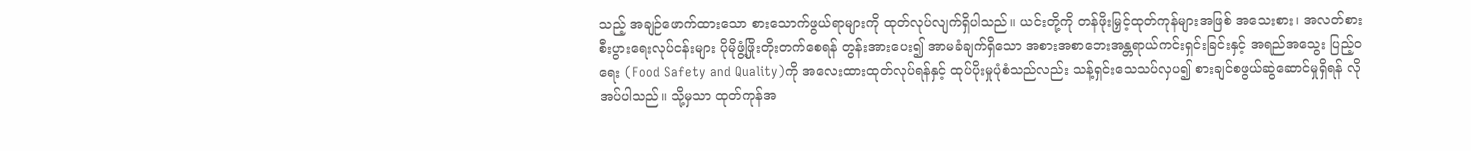သည့် အချဉ်ဖောက်ထားသော စားသောက်ဖွယ်ရာများကို ထုတ်လုပ်လျက်ရှိပါသည်။ ယင်းတို့ကို တန်ဖိုးမြှင့်ထုတ်ကုန်များအဖြစ် အသေးစား၊ အလတ်စားစီးပွားရေးလုပ်ငန်းများ ပိုမိုဖွံ့ဖြိုးတိုးတက်စေရန် တွန်းအားပေး၍ အာမခံချက်ရှိသော အစားအစာဘေးအန္တရာယ်ကင်းရှင်းခြင်းနှင့် အရည်အသွေး ပြည့်ဝရေး (Food Safety and Quality)ကို အလေးထားထုတ်လုပ်ရန်နှင့် ထုပ်ပိုးမှုပုံစံသည်လည်း သန့်ရှင်းသေသပ်လှပ၍ စားချင်စဖွယ်ဆွဲဆောင်မှုရှိရန် လိုအပ်ပါသည်။ သို့မှသာ ထုတ်ကုန်အ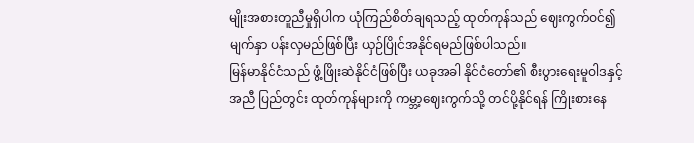မျိုးအစားတူညီမှုရှိပါက ယုံကြည်စိတ်ချရသည့် ထုတ်ကုန်သည် ဈေးကွက်ဝင်၍ မျက်နှာ ပန်းလှမည်ဖြစ်ပြီး ယှဉ်ပြိုင်အနိုင်ရမည်ဖြစ်ပါသည်။
မြန်မာနိုင်ငံသည် ဖွံ့ဖြိုးဆဲနိုင်ငံဖြစ်ပြီး ယခုအခါ နိုင်ငံတော်၏ စီးပွားရေးမူဝါဒနှင့်အညီ ပြည်တွင်း ထုတ်ကုန်များကို ကမ္ဘာ့ဈေးကွက်သို့ တင်ပို့နိုင်ရန် ကြိုးစားနေ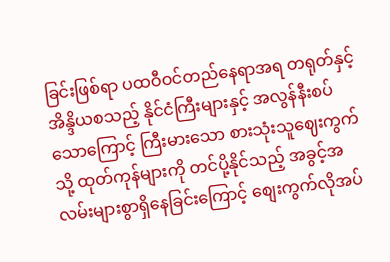ခြင်းဖြစ်ရာ ပထဝီဝင်တည်နေရာအရ တရုတ်နှင့် အိန္ဒိယစသည့် နိုင်ငံကြီးများနှင့် အလွန်နီးစပ်သောကြောင့် ကြီးမားသော စားသုံးသူဈေးကွက်သို့ ထုတ်ကုန်များကို တင်ပို့နိုင်သည့် အခွင့်အလမ်းများစွာရှိနေခြင်းကြောင့် စျေးကွက်လိုအပ်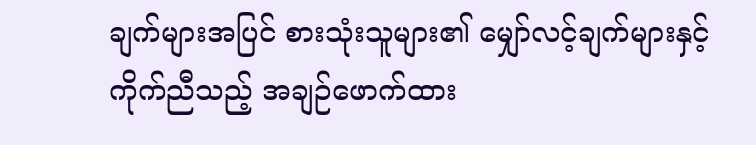ချက်များအပြင် စားသုံးသူများ၏ မျှော်လင့်ချက်များနှင့် ကိုက်ညီသည့် အချဉ်ဖောက်ထား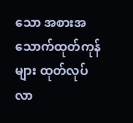သော အစားအသောက်ထုတ်ကုန်များ ထုတ်လုပ်လာ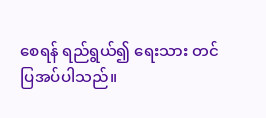စေရန် ရည်ရွယ်၍ ရေးသား တင်ပြအပ်ပါသည်။